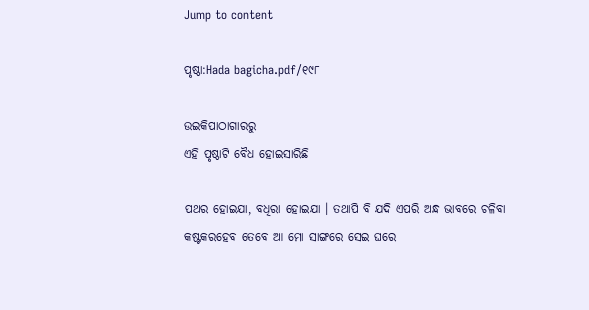Jump to content

ପୃଷ୍ଠା:Hada bagicha.pdf/୧୯୮

ଉଇକିପାଠାଗାର‌ରୁ
ଏହି ପୃଷ୍ଠାଟି ବୈଧ ହୋଇସାରିଛି

ପଥର ହୋଇଯା, ବଧିରା ହୋଇଯା । ତଥାପି ବି ଯଦି ଏପରି ଅନ୍ଧ ଭାବରେ ଚଳିବା କଷ୍ଟକରହେବ ତେବେ ଆ ମୋ ସାଙ୍ଗରେ ସେଇ ଘରେ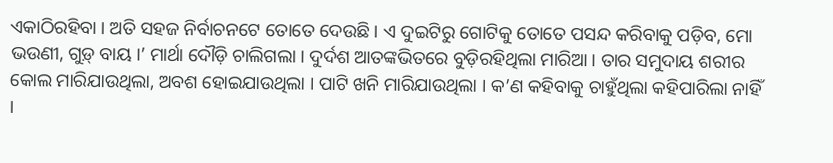ଏକାଠିରହିବା । ଅତି ସହଜ ନିର୍ବାଚନଟେ ତୋତେ ଦେଉଛି । ଏ ଦୁଇଟିରୁ ଗୋଟିକୁ ତୋତେ ପସନ୍ଦ କରିବାକୁ ପଡ଼ିବ, ମୋ ଭଉଣୀ, ଗୁଡ଼୍ ବାୟ ।’ ମାର୍ଥା ଦୌଡ଼ି ଚାଲିଗଲା । ଦୁର୍ଦଶ ଆତଙ୍କଭିତରେ ବୁଡ଼ିରହିଥିଲା ମାରିଆ । ତାର ସମୁଦାୟ ଶରୀର କୋଲ ମାରିଯାଉଥିଲା, ଅବଶ ହୋଇଯାଉଥିଲା । ପାଟି ଖନି ମାରିଯାଉଥିଲା । କ’ଣ କହିବାକୁ ଚାହୁଁଥିଲା କହିପାରିଲା ନାହିଁ ।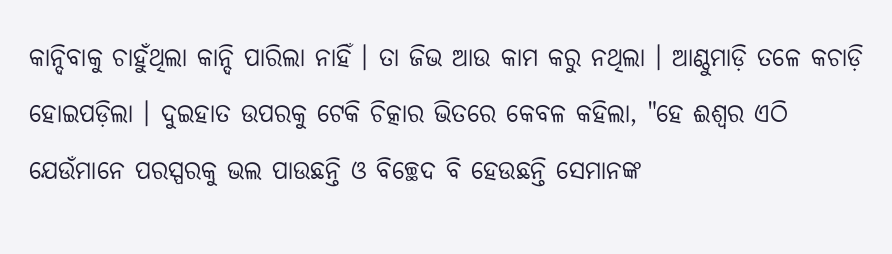କାନ୍ଦିବାକୁ ଚାହୁଁଥିଲା କାନ୍ଦି ପାରିଲା ନାହିଁ । ତା ଜିଭ ଆଉ କାମ କରୁ ନଥିଲା । ଆଣ୍ଠୁମାଡ଼ି ତଳେ କଚାଡ଼ି ହୋଇପଡ଼ିଲା । ଦୁଇହାତ ଉପରକୁ ଟେକି ଚିତ୍କାର ଭିତରେ କେବଳ କହିଲା, "ହେ ଈଶ୍ୱର ଏଠି ଯେଉଁମାନେ ପରସ୍ପରକୁ ଭଲ ପାଉଛନ୍ତି ଓ ବିଚ୍ଛେଦ ବି ହେଉଛନ୍ତି ସେମାନଙ୍କ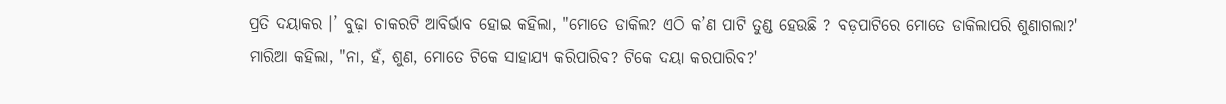ପ୍ରତି ଦୟାକର ।’ ବୁଢ଼ା ଚାକରଟି ଆବିର୍ଭାବ ହୋଇ କହିଲା, "ମୋତେ ଡାକିଲ? ଏଠି କ’ଣ ପାଟି ତୁଣ୍ଡ ହେଉଛି ? ବଡ଼ପାଟିରେ ମୋତେ ଡାକିଲାପରି ଶୁଣାଗଲା?' ମାରିଆ କହିଲା, "ନା, ହଁ, ଶୁଣ, ମୋତେ ଟିକେ ସାହାଯ୍ୟ କରିପାରିବ? ଟିକେ ଦୟା କରପାରିବ?'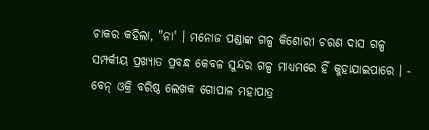ଚାକର କହିଲା, "ନା' । ମନୋଜ ପଣ୍ଡାଙ୍କ ଗଳ୍ପ କିଶୋରୀ ଚରଣ ଦାସ ଗଳ୍ପ ସମ୍ପର୍କୀୟ ପ୍ରଖ୍ୟାତ ପ୍ରବନ୍ଧ କେବଳ ସୁନ୍ଦର ଗଳ୍ପ ମାଧ୍ୟମରେ ହିଁ କୁହାଯାଇପାରେ । - ବେନ୍ ଓକ୍ରି ବରିଷ୍ଠ ଲେଖକ ଗୋପାଳ ମହାପାତ୍ର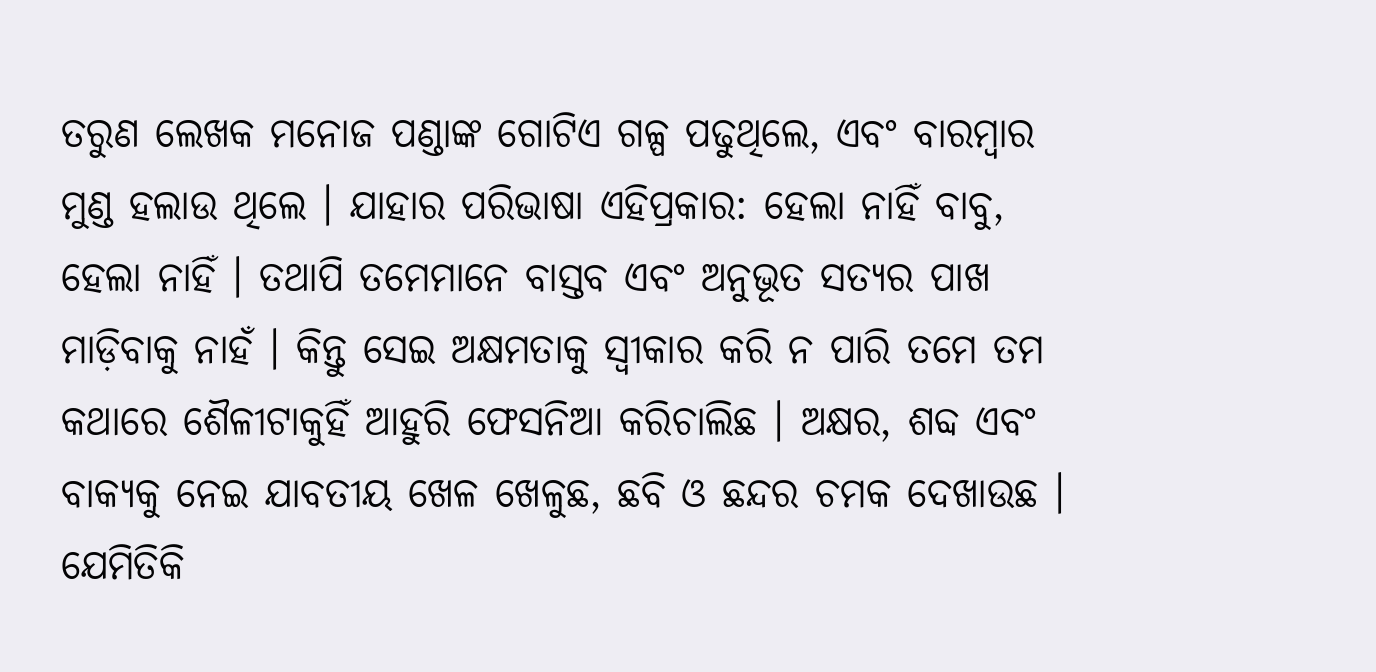ତରୁଣ ଲେଖକ ମନୋଜ ପଣ୍ଡାଙ୍କ ଗୋଟିଏ ଗଳ୍ପ ପଢୁଥିଲେ, ଏବଂ ବାରମ୍ବାର ମୁଣ୍ଡ ହଲାଉ ଥିଲେ । ଯାହାର ପରିଭାଷା ଏହିପ୍ରକାର: ହେଲା ନାହିଁ ବାବୁ, ହେଲା ନାହିଁ । ତଥାପି ତମେମାନେ ବାସ୍ତବ ଏବଂ ଅନୁଭୂତ ସତ୍ୟର ପାଖ ମାଡ଼ିବାକୁ ନାହଁ । କିନ୍ତୁ ସେଇ ଅକ୍ଷମତାକୁ ସ୍ୱୀକାର କରି ନ ପାରି ତମେ ତମ କଥାରେ ଶୈଳୀଟାକୁହିଁ ଆହୁରି ଫେସନିଆ କରିଚାଲିଛ । ଅକ୍ଷର, ଶବ୍ଦ ଏବଂ ବାକ୍ୟକୁ ନେଇ ଯାବତୀୟ ଖେଳ ଖେଳୁଛ, ଛବି ଓ ଛନ୍ଦର ଚମକ ଦେଖାଉଛ । ଯେମିତିକି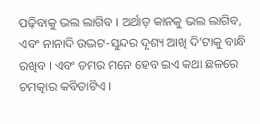ପଢ଼ିବାକୁ ଭଲ ଲାଗିବ । ଅର୍ଥାତ୍ କାନକୁ ଭଲ ଲାଗିବ, ଏବଂ ନାନାଦି ଉଦ୍ଭଟ-ସୁନ୍ଦର ଦୃଶ୍ୟ ଆଖି ଦି’ଟାକୁ ବାନ୍ଧି ରଖିବ । ଏବଂ ତମର ମନେ ହେବ ଇଏ କଥା ଛଳରେ ଚମତ୍କାର କବିତାଟିଏ ।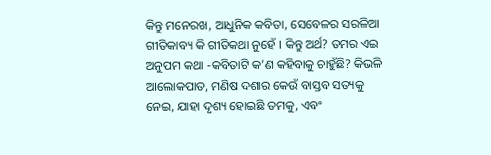କିନ୍ତୁ ମନେରଖ, ଆଧୁନିକ କବିତା, ସେବେଳର ସରଳିଆ ଗୀତିକାବ୍ୟ କି ଗୀତିକଥା ନୁହେଁ । କିନ୍ତୁ ଅର୍ଥ? ତମର ଏଇ ଅନୁପମ କଥା -କବିତାଟି କ’ଣ କହିବାକୁ ଚାହୁଁଛି? କିଭଳି ଆଲୋକପାତ, ମଣିଷ ଦଶାର କେଉଁ ବାସ୍ତବ ସତ୍ୟକୁ ନେଇ, ଯାହା ଦୃଶ୍ୟ ହୋଇଛି ତମକୁ, ଏବଂ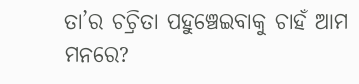ତା’ର ଚଚ୍ରିତା ପହୁଞ୍ଚେଇବାକୁ ଚାହଁ ଆମ ମନରେ?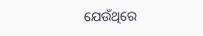ଯେଉଁଥିରେ